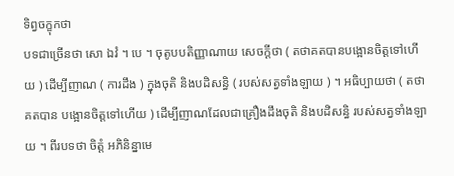ទិព្វចក្ខុកថា
បទជាច្រើនថា សោ ឯវំ ។ បេ ។ ចុតូបបតិញ្ញាណាយ សេចក្តីថា ( តថាគតបានបង្អោនចិត្តទៅហើយ ) ដើម្បីញាណ ( ការដឹង ) ក្នុងចុតិ និងបដិសន្ធិ ( របស់សត្វទាំងឡាយ ) ។ អធិប្បាយថា ( តថាគតបាន បង្អោនចិត្តទៅហើយ ) ដើម្បីញាណដែលជាគ្រឿងដឹងចុតិ និងបដិសន្ធិ របស់សត្វទាំងឡាយ ។ ពីរបទថា ចិត្តំ អភិនិន្នាមេ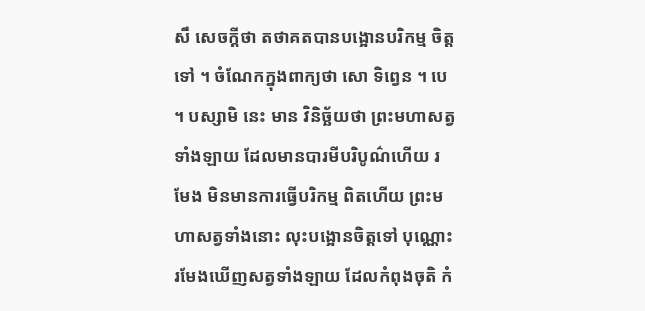សឹ សេចក្តីថា តថាគតបានបង្អោនបរិកម្ម ចិត្តទៅ ។ ចំណែកក្នុងពាក្យថា សោ ទិព្វេន ។ បេ ។ បស្សាមិ នេះ មាន វិនិច្ឆ័យថា ព្រះមហាសត្វទាំងឡាយ ដែលមានបារមីបរិបូណ៌ហើយ រមែង មិនមានការធ្វើបរិកម្ម ពិតហើយ ព្រះមហាសត្វទាំងនោះ លុះបង្អោនចិត្តទៅ បុណ្ណោះ រមែងឃើញសត្វទាំងឡាយ ដែលកំពុងចុតិ កំ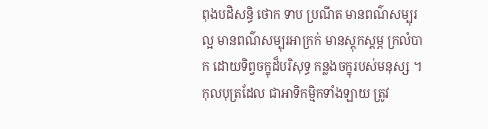ពុងបដិសន្ធិ ថោក ទាប ប្រណីត មានពណ៌សម្បុរល្អ មានពណ៌សម្បុរអាក្រក់ មានស្តុកស្តម្ភ ក្រលំបាក ដោយទិព្វចក្ខុដ៏បរិសុទ្ធ កន្លងចក្ខុរបស់មនុស្ស ។ កុលបុត្រដែល ជាអាទិកម្មិកទាំងឡាយ ត្រូវ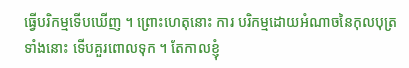ធ្វើបរិកម្មទើបឃើញ ។ ព្រោះហេតុនោះ ការ បរិកម្មដោយអំណាចនៃកុលបុត្រទាំងនោះ ទើបគួរពោលទុក ។ តែកាលខ្ញុំ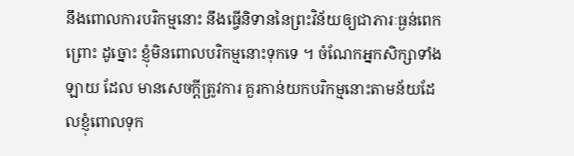នឹងពោលការបរិកម្មនោះ នឹងធ្វើនិទាននៃព្រះវិន័យឲ្យជាភារៈធ្ងន់ពេក ព្រោះ ដូច្នោះ ខ្ញុំមិនពោលបរិកម្មនោះទុកទេ ។ ចំណែកអ្នកសិក្សាទាំងឡាយ ដែល មានសេចក្តីត្រូវការ គួរកាន់យកបរិកម្មនោះតាមន័យដែលខ្ញុំពោលទុក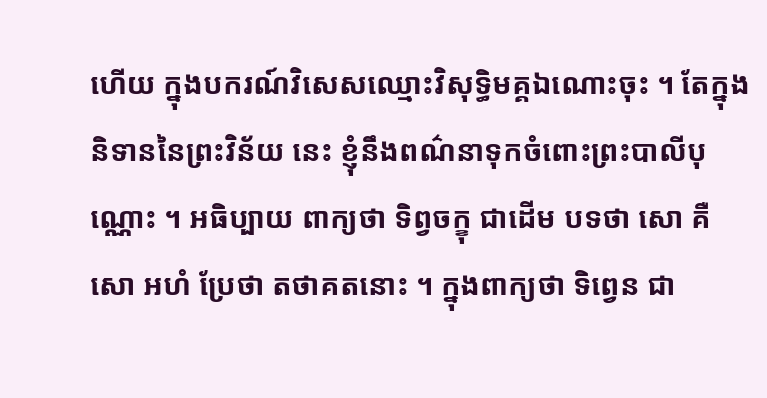ហើយ ក្នុងបករណ៍វិសេសឈ្មោះវិសុទ្ធិមគ្គឯណោះចុះ ។ តែក្នុងនិទាននៃព្រះវិន័យ នេះ ខ្ញុំនឹងពណ៌នាទុកចំពោះព្រះបាលីបុណ្ណោះ ។ អធិប្បាយ ពាក្យថា ទិព្វចក្ខុ ជាដើម បទថា សោ គឺ សោ អហំ ប្រែថា តថាគតនោះ ។ ក្នុងពាក្យថា ទិព្វេន ជា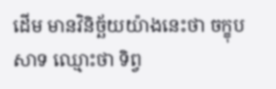ដើម មានវិនិច្ឆ័យយ៉ាងនេះថា ចក្ខុបសាទ ឈ្មោះថា ទិព្វ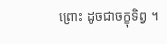ព្រោះ ដូចជាចក្ខុទិព្វ ។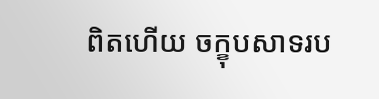ពិតហើយ ចក្ខុបសាទរប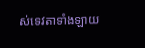ស់ទេវតាទាំងឡាយ